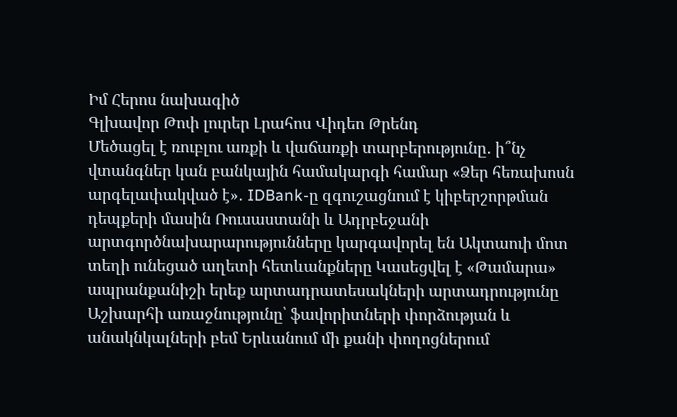Իմ Հերոս նախագիծ
Գլխավոր Թոփ լուրեր Լրահոս Վիդեո Թրենդ
Մեծացել է ռուբլու առքի և վաճառքի տարբերությունը․ ի՞նչ վտանգներ կան բանկային համակարգի համար «Ձեր հեռախոսն արգելափակված է»․ IDBank-ը զգուշացնում է կիբերշորթման դեպքերի մասին Ռուսաստանի և Ադրբեջանի արտգործնախարարությունները կարգավորել են Ակտաուի մոտ տեղի ունեցած աղետի հետևանքները Կասեցվել է «Թամարա» ապրանքանիշի երեք արտադրատեսակների արտադրությունը Աշխարհի առաջնությունը՝ ֆավորիտների փորձության և անակնկալների բեմ Երևանում մի քանի փողոցներում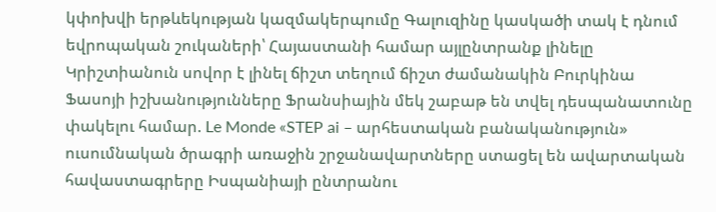կփոխվի երթևեկության կազմակերպումը Գալուզինը կասկածի տակ է դնում եվրոպական շուկաների՝ Հայաստանի համար այլընտրանք լինելը Կրիշտիանուն սովոր է լինել ճիշտ տեղում ճիշտ ժամանակին Բուրկինա Ֆասոյի իշխանությունները Ֆրանսիային մեկ շաբաթ են տվել դեսպանատունը փակելու համար. Le Monde «STEP ai – արհեստական բանականություն» ուսումնական ծրագրի առաջին շրջանավարտները ստացել են ավարտական հավաստագրերը Իսպանիայի ընտրանու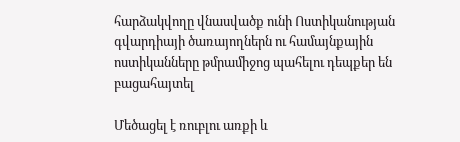հարձակվողը վնասվածք ունի Ոստիկանության գվարդիայի ծառայողներն ու համայնքային ոստիկանները թմրամիջոց պահելու դեպքեր են բացահայտել

Մեծացել է ռուբլու առքի և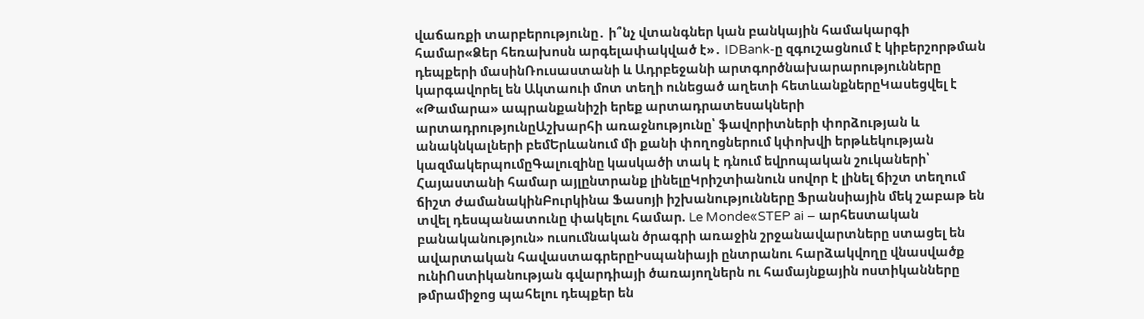վաճառքի տարբերությունը․ ի՞նչ վտանգներ կան բանկային համակարգի համար«Ձեր հեռախոսն արգելափակված է»․ IDBank-ը զգուշացնում է կիբերշորթման դեպքերի մասինՌուսաստանի և Ադրբեջանի արտգործնախարարությունները կարգավորել են Ակտաուի մոտ տեղի ունեցած աղետի հետևանքներըԿասեցվել է «Թամարա» ապրանքանիշի երեք արտադրատեսակների արտադրությունըԱշխարհի առաջնությունը՝ ֆավորիտների փորձության և անակնկալների բեմԵրևանում մի քանի փողոցներում կփոխվի երթևեկության կազմակերպումըԳալուզինը կասկածի տակ է դնում եվրոպական շուկաների՝ Հայաստանի համար այլընտրանք լինելըԿրիշտիանուն սովոր է լինել ճիշտ տեղում ճիշտ ժամանակինԲուրկինա Ֆասոյի իշխանությունները Ֆրանսիային մեկ շաբաթ են տվել դեսպանատունը փակելու համար. Le Monde«STEP ai – արհեստական բանականություն» ուսումնական ծրագրի առաջին շրջանավարտները ստացել են ավարտական հավաստագրերըԻսպանիայի ընտրանու հարձակվողը վնասվածք ունիՈստիկանության գվարդիայի ծառայողներն ու համայնքային ոստիկանները թմրամիջոց պահելու դեպքեր են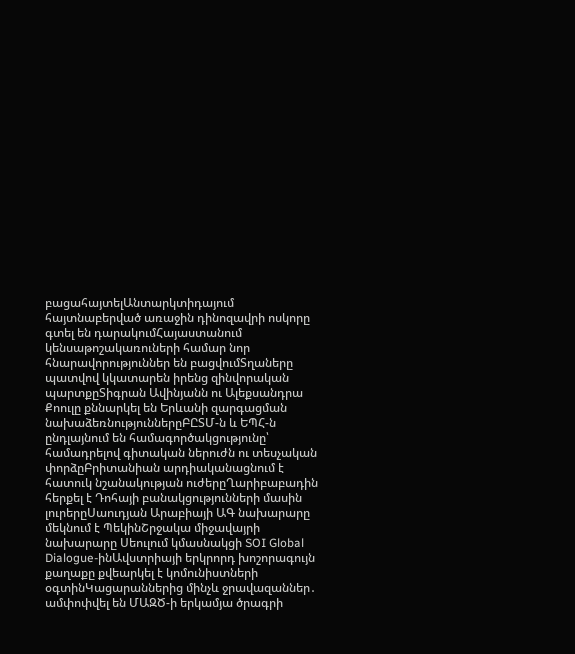բացահայտելԱնտարկտիդայում հայտնաբերված առաջին դինոզավրի ոսկորը գտել են դարակումՀայաստանում կենսաթոշակառուների համար նոր հնարավորություններ են բացվումՏղաները պատվով կկատարեն իրենց զինվորական պարտքըՏիգրան Ավինյանն ու Ալեքսանդրա Քոուլը քննարկել են Երևանի զարգացման նախաձեռնություններըԲԸՏՄ-ն և ԵՊՀ-ն ընդլայնում են համագործակցությունը՝ համադրելով գիտական ներուժն ու տեսչական փորձըԲրիտանիան արդիականացնում է հատուկ նշանակության ուժերըՂարիբաբադին հերքել է Դոհայի բանակցությունների մասին լուրերըՍաուդյան Արաբիայի ԱԳ նախարարը մեկնում է ՊեկինՇրջակա միջավայրի նախարարը Սեուլում կմասնակցի SOI Global Dialogue-ինԱվստրիայի երկրորդ խոշորագույն քաղաքը քվեարկել է կոմունիստների օգտինԿացարաններից մինչև ջրավազաններ․ ամփոփվել են ՄԱԶԾ-ի երկամյա ծրագրի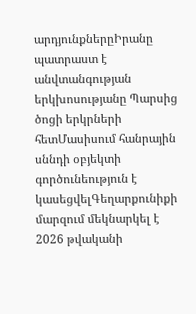արդյունքներըԻրանը պատրաստ է անվտանգության երկխոսությանը Պարսից ծոցի երկրների հետՄասիսում հանրային սննդի օբյեկտի գործունեություն է կասեցվելԳեղարքունիքի մարզում մեկնարկել է 2026 թվականի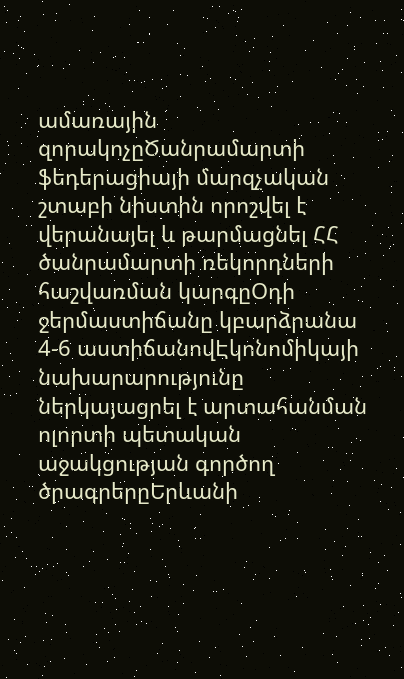ամառային զորակոչըԾանրամարտի ֆեդերացիայի մարզչական շտաբի նիստին որոշվել է վերանայել և թարմացնել ՀՀ ծանրամարտի ռեկորդների հաշվառման կարգըՕդի ջերմաստիճանը կբարձրանա 4-6 աստիճանովԷկոնոմիկայի նախարարությունը ներկայացրել է արտահանման ոլորտի պետական աջակցության գործող ծրագրերըԵրևանի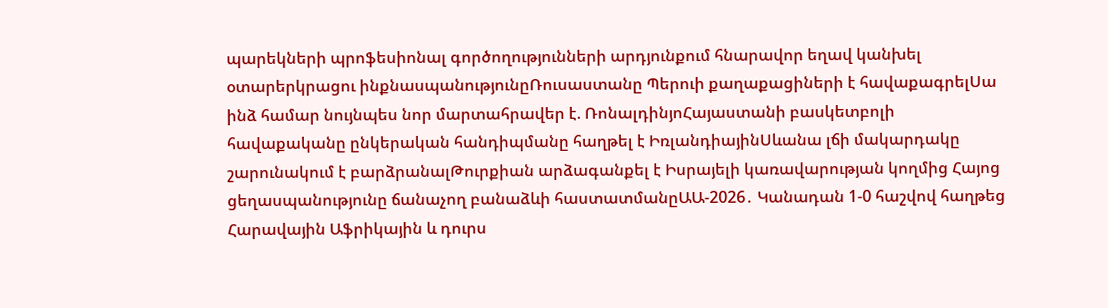պարեկների պրոֆեսիոնալ գործողությունների արդյունքում հնարավոր եղավ կանխել օտարերկրացու ինքնասպանությունըՌուսաստանը Պերուի քաղաքացիների է հավաքագրելՍա ինձ համար նույնպես նոր մարտահրավեր է. ՌոնալդինյոՀայաստանի բասկետբոլի հավաքականը ընկերական հանդիպմանը հաղթել է ԻռլանդիայինՍևանա լճի մակարդակը շարունակում է բարձրանալԹուրքիան արձագանքել է Իսրայելի կառավարության կողմից Հայոց ցեղասպանությունը ճանաչող բանաձևի հաստատմանըԱԱ-2026․ Կանադան 1-0 հաշվով հաղթեց Հարավային Աֆրիկային և դուրս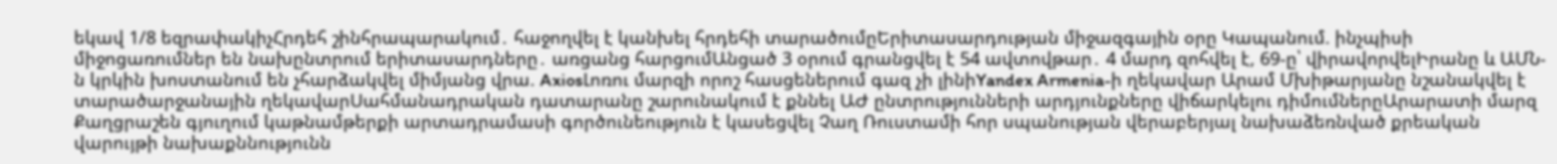եկավ 1/8 եզրափակիչՀրդեհ շինհրապարակում․ հաջողվել է կանխել հրդեհի տարածումըԵրիտասարդության միջազգային օրը Կապանում. ինչպիսի միջոցառումներ են նախընտրում երիտասարդները․ առցանց հարցումԱնցած 3 օրում գրանցվել է 54 ավտովթար․ 4 մարդ զոհվել է, 69-ը՝ վիրավորվելԻրանը և ԱՄՆ-ն կրկին խոստանում են չհարձակվել միմյանց վրա. AxiosԼոռու մարզի որոշ հասցեներում գազ չի լինիYandex Armenia-ի ղեկավար Արամ Մխիթարյանը նշանակվել է տարածարջանային ղեկավարՍահմանադրական դատարանը շարունակում է քննել ԱԺ ընտրությունների արդյունքները վիճարկելու դիմումներըԱրարատի մարզ Քաղցրաշեն գյուղում կաթնամթերքի արտադրամասի գործունեություն է կասեցվել Չաղ Ռուստամի հոր սպանության վերաբերյալ նախաձեռնված քրեական վարույթի նախաքննությունն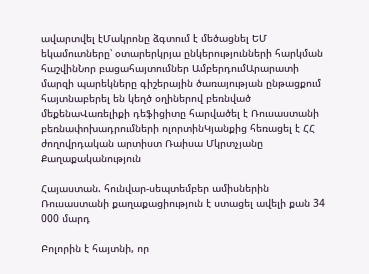ավարտվել էՄակրոնը ձգտում է մեծացնել ԵՄ եկամուտները՝ օտարերկրյա ընկերությունների հարկման հաշվինՆոր բացահայտումներ ԱմբերդումԱրարատի մարզի պարեկները գիշերային ծառայության ընթացքում հայտնաբերել են կեղծ օղիներով բեռնված մեքենաՎառելիքի դեֆիցիտը հարվածել է Ռուսաստանի բեռնափոխադրումների ոլորտինԿյանքից հեռացել է ՀՀ ժողովրդական արտիստ Ռաիսա Մկրտչյանը
Քաղաքականություն

Հայաստան. հունվար-սեպտեմբեր ամիսներին Ռուսաստանի քաղաքացիություն է ստացել ավելի քան 34 000 մարդ

Բոլորին է հայտնի, որ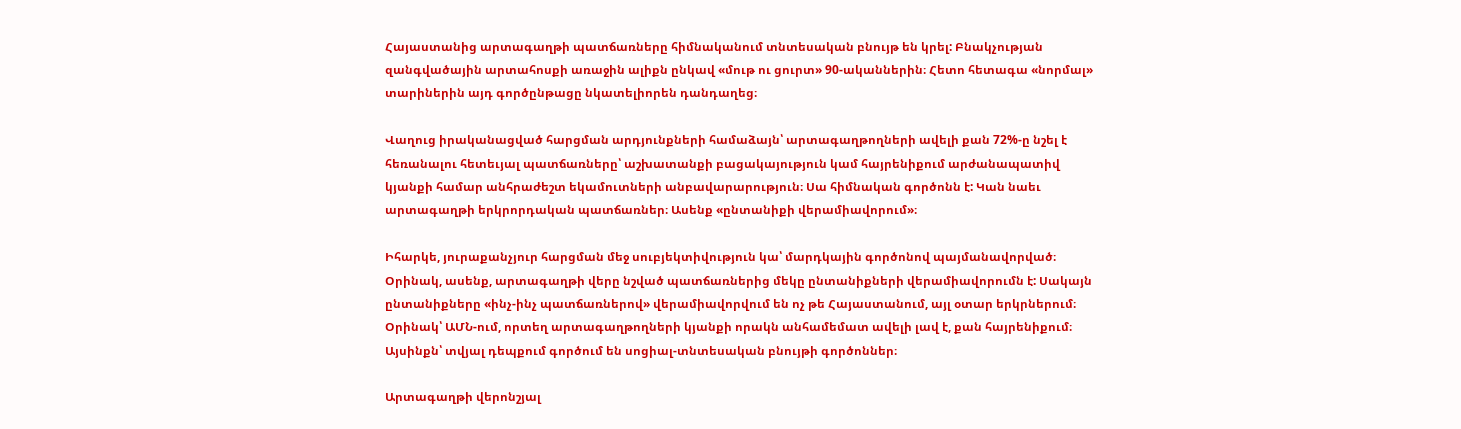Հայաստանից արտագաղթի պատճառները հիմնականում տնտեսական բնույթ են կրել: Բնակչության զանգվածային արտահոսքի առաջին ալիքն ընկավ «մութ ու ցուրտ» 90-ականներին։ Հետո հետագա «նորմալ» տարիներին այդ գործընթացը նկատելիորեն դանդաղեց։

Վաղուց իրականացված հարցման արդյունքների համաձայն՝ արտագաղթողների ավելի քան 72%-ը նշել է հեռանալու հետեւյալ պատճառները՝ աշխատանքի բացակայություն կամ հայրենիքում արժանապատիվ կյանքի համար անհրաժեշտ եկամուտների անբավարարություն։ Սա հիմնական գործոնն է: Կան նաեւ արտագաղթի երկրորդական պատճառներ։ Ասենք «ընտանիքի վերամիավորում»։

Իհարկե, յուրաքանչյուր հարցման մեջ սուբյեկտիվություն կա՝ մարդկային գործոնով պայմանավորված։ Օրինակ, ասենք, արտագաղթի վերը նշված պատճառներից մեկը ընտանիքների վերամիավորումն է: Սակայն ընտանիքները «ինչ-ինչ պատճառներով» վերամիավորվում են ոչ թե Հայաստանում, այլ օտար երկրներում։ Օրինակ՝ ԱՄՆ-ում, որտեղ արտագաղթողների կյանքի որակն անհամեմատ ավելի լավ է, քան հայրենիքում։ Այսինքն՝ տվյալ դեպքում գործում են սոցիալ-տնտեսական բնույթի գործոններ։

Արտագաղթի վերոնշյալ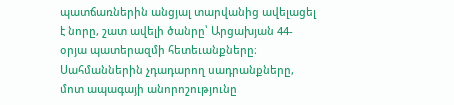պատճառներին անցյալ տարվանից ավելացել է նորը, շատ ավելի ծանրը՝ Արցախյան 44-օրյա պատերազմի հետեւանքները։ Սահմաններին չդադարող սադրանքները, մոտ ապագայի անորոշությունը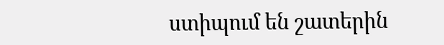ստիպում են շատերին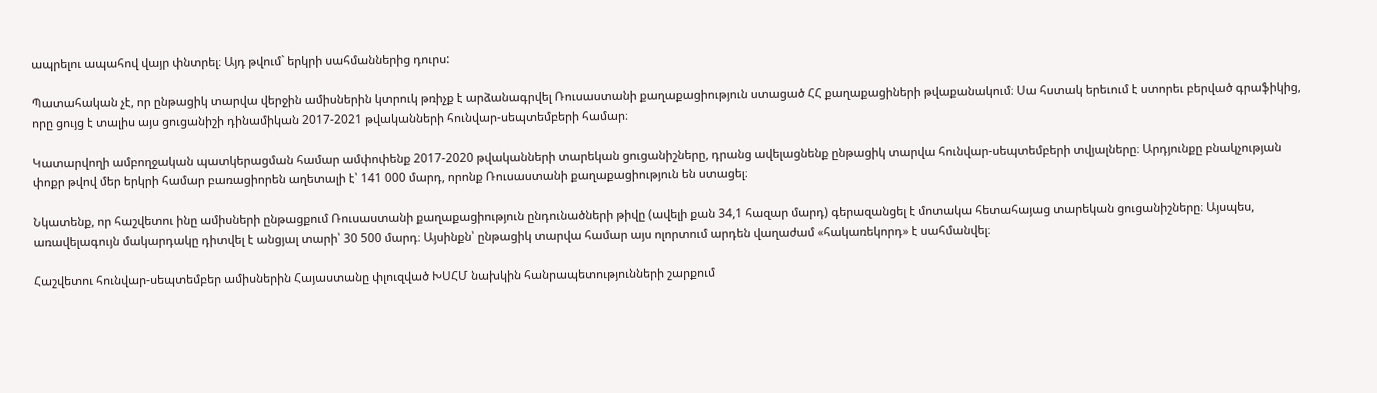ապրելու ապահով վայր փնտրել։ Այդ թվում` երկրի սահմաններից դուրս:

Պատահական չէ, որ ընթացիկ տարվա վերջին ամիսներին կտրուկ թռիչք է արձանագրվել Ռուսաստանի քաղաքացիություն ստացած ՀՀ քաղաքացիների թվաքանակում։ Սա հստակ երեւում է ստորեւ բերված գրաֆիկից, որը ցույց է տալիս այս ցուցանիշի դինամիկան 2017-2021 թվականների հունվար-սեպտեմբերի համար։

Կատարվողի ամբողջական պատկերացման համար ամփոփենք 2017-2020 թվականների տարեկան ցուցանիշները, դրանց ավելացնենք ընթացիկ տարվա հունվար-սեպտեմբերի տվյալները։ Արդյունքը բնակչության փոքր թվով մեր երկրի համար բառացիորեն աղետալի է՝ 141 000 մարդ, որոնք Ռուսաստանի քաղաքացիություն են ստացել։

Նկատենք, որ հաշվետու ինը ամիսների ընթացքում Ռուսաստանի քաղաքացիություն ընդունածների թիվը (ավելի քան 34,1 հազար մարդ) գերազանցել է մոտակա հետահայաց տարեկան ցուցանիշները։ Այսպես, առավելագույն մակարդակը դիտվել է անցյալ տարի՝ 30 500 մարդ։ Այսինքն՝ ընթացիկ տարվա համար այս ոլորտում արդեն վաղաժամ «հակառեկորդ» է սահմանվել։

Հաշվետու հունվար-սեպտեմբեր ամիսներին Հայաստանը փլուզված ԽՍՀՄ նախկին հանրապետությունների շարքում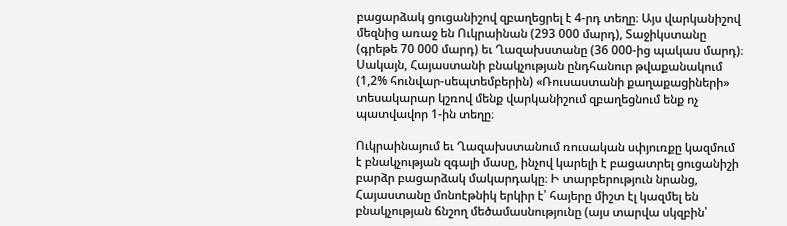բացարձակ ցուցանիշով զբաղեցրել է 4-րդ տեղը։ Այս վարկանիշով մեզնից առաջ են Ուկրաինան (293 000 մարդ), Տաջիկստանը (գրեթե 70 000 մարդ) եւ Ղազախստանը (36 000-ից պակաս մարդ)։ Սակայն, Հայաստանի բնակչության ընդհանուր թվաքանակում (1,2% հունվար-սեպտեմբերին) «Ռուսաստանի քաղաքացիների» տեսակարար կշռով մենք վարկանիշում զբաղեցնում ենք ոչ պատվավոր 1-ին տեղը։

Ուկրաինայում եւ Ղազախստանում ռուսական սփյուռքը կազմում է բնակչության զգալի մասը, ինչով կարելի է բացատրել ցուցանիշի բարձր բացարձակ մակարդակը։ Ի տարբերություն նրանց, Հայաստանը մոնոէթնիկ երկիր է՝ հայերը միշտ էլ կազմել են բնակչության ճնշող մեծամասնությունը (այս տարվա սկզբին՝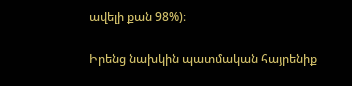ավելի քան 98%)։

Իրենց նախկին պատմական հայրենիք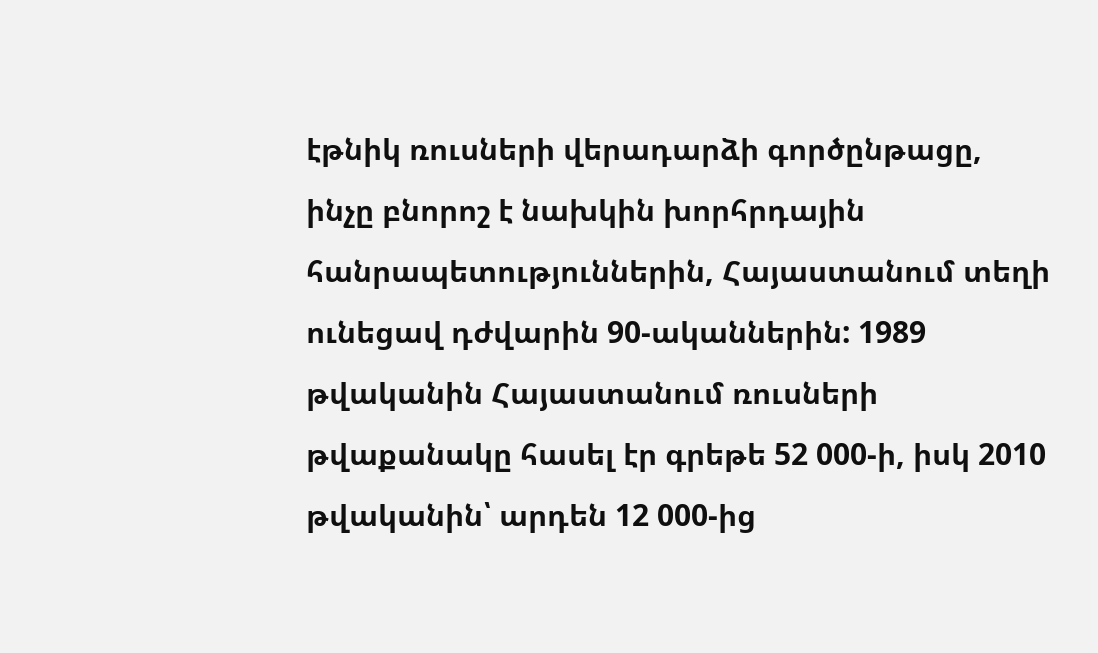էթնիկ ռուսների վերադարձի գործընթացը, ինչը բնորոշ է նախկին խորհրդային հանրապետություններին, Հայաստանում տեղի ունեցավ դժվարին 90-ականներին: 1989 թվականին Հայաստանում ռուսների թվաքանակը հասել էր գրեթե 52 000-ի, իսկ 2010 թվականին՝ արդեն 12 000-ից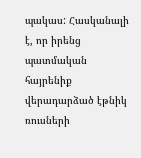պակաս: Հասկանալի է, որ իրենց պատմական հայրենիք վերադարձած էթնիկ ռուսների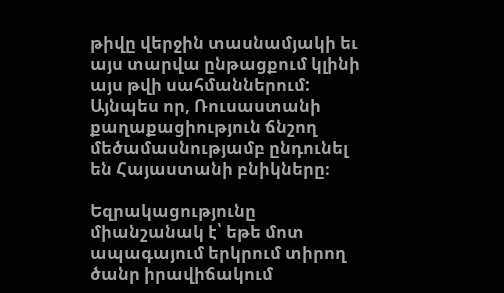թիվը վերջին տասնամյակի եւ այս տարվա ընթացքում կլինի այս թվի սահմաններում: Այնպես որ, Ռուսաստանի քաղաքացիություն ճնշող մեծամասնությամբ ընդունել են Հայաստանի բնիկները։

Եզրակացությունը միանշանակ է՝ եթե մոտ ապագայում երկրում տիրող ծանր իրավիճակում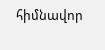հիմնավոր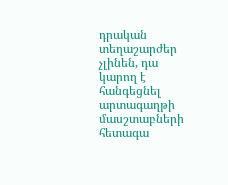դրական տեղաշարժեր չլինեն, դա կարող է հանգեցնել արտագաղթի մասշտաբների հետագա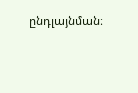ընդլայնման։